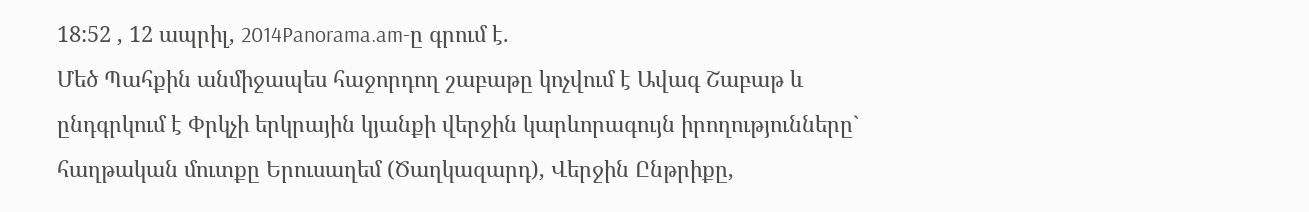18:52 , 12 ապրիլ, 2014Panorama.am-ը գրում է.
Մեծ Պահքին անմիջապես հաջորդող շաբաթը կոչվում է Ավագ Շաբաթ և ընդգրկում է Փրկչի երկրային կյանքի վերջին կարևորագույն իրողությունները` հաղթական մուտքը Երուսաղեմ (Ծաղկազարդ), Վերջին Ընթրիքը,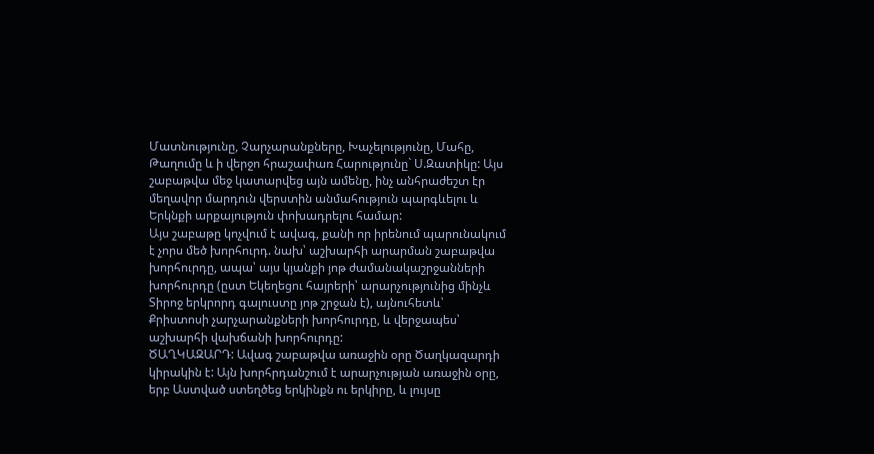Մատնությունը, Չարչարանքները, Խաչելությունը, Մահը, Թաղումը և ի վերջո հրաշափառ Հարությունը` Ս.Զատիկը: Այս շաբաթվա մեջ կատարվեց այն ամենը, ինչ անհրաժեշտ էր մեղավոր մարդուն վերստին անմահություն պարգևելու և Երկնքի արքայություն փոխադրելու համար:
Այս շաբաթը կոչվում է ավագ, քանի որ իրենում պարունակում է չորս մեծ խորհուրդ. նախ՝ աշխարհի արարման շաբաթվա խորհուրդը, ապա՝ այս կյանքի յոթ ժամանակաշրջանների խորհուրդը (ըստ Եկեղեցու հայրերի՝ արարչությունից մինչև Տիրոջ երկրորդ գալուստը յոթ շրջան է), այնուհետև՝ Քրիստոսի չարչարանքների խորհուրդը, և վերջապես՝ աշխարհի վախճանի խորհուրդը:
ԾԱՂԿԱԶԱՐԴ: Ավագ շաբաթվա առաջին օրը Ծաղկազարդի կիրակին է: Այն խորհրդանշում է արարչության առաջին օրը, երբ Աստված ստեղծեց երկինքն ու երկիրը, և լույսը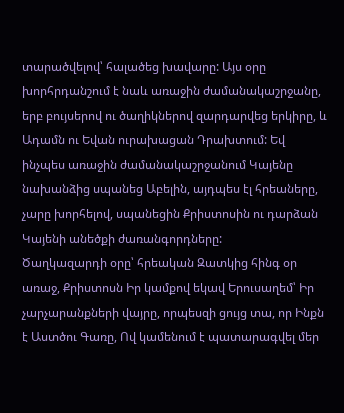տարածվելով՝ հալածեց խավարը: Այս օրը խորհրդանշում է նաև առաջին ժամանակաշրջանը, երբ բույսերով ու ծաղիկներով զարդարվեց երկիրը, և Ադամն ու Եվան ուրախացան Դրախտում: Եվ ինչպես առաջին ժամանակաշրջանում Կայենը նախանձից սպանեց Աբելին, այդպես էլ հրեաները, չարը խորհելով, սպանեցին Քրիստոսին ու դարձան Կայենի անեծքի ժառանգորդները:
Ծաղկազարդի օրը՝ հրեական Զատկից հինգ օր առաջ, Քրիստոսն Իր կամքով եկավ Երուսաղեմ՝ Իր չարչարանքների վայրը, որպեսզի ցույց տա, որ Ինքն է Աստծու Գառը, Ով կամենում է պատարագվել մեր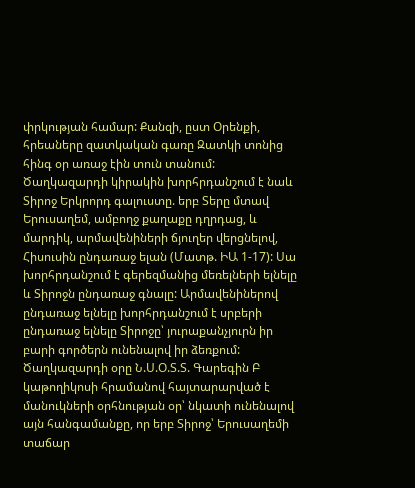փրկության համար: Քանզի, ըստ Օրենքի, հրեաները զատկական գառը Զատկի տոնից հինգ օր առաջ էին տուն տանում:
Ծաղկազարդի կիրակին խորհրդանշում է նաև Տիրոջ Երկրորդ գալուստը. երբ Տերը մտավ Երուսաղեմ, ամբողջ քաղաքը դղրդաց, և մարդիկ, արմավենիների ճյուղեր վերցնելով, Հիսուսին ընդառաջ ելան (Մատթ. ԻԱ 1-17): Սա խորհրդանշում է գերեզմանից մեռելների ելնելը և Տիրոջն ընդառաջ գնալը: Արմավենիներով ընդառաջ ելնելը խորհրդանշում է սրբերի ընդառաջ ելնելը Տիրոջը՝ յուրաքանչյուրն իր բարի գործերն ունենալով իր ձեռքում:
Ծաղկազարդի օրը Ն.Ս.Օ.Տ.Տ. Գարեգին Բ կաթողիկոսի հրամանով հայտարարված է մանուկների օրհնության օր՝ նկատի ունենալով այն հանգամանքը, որ երբ Տիրոջ՝ Երուսաղեմի տաճար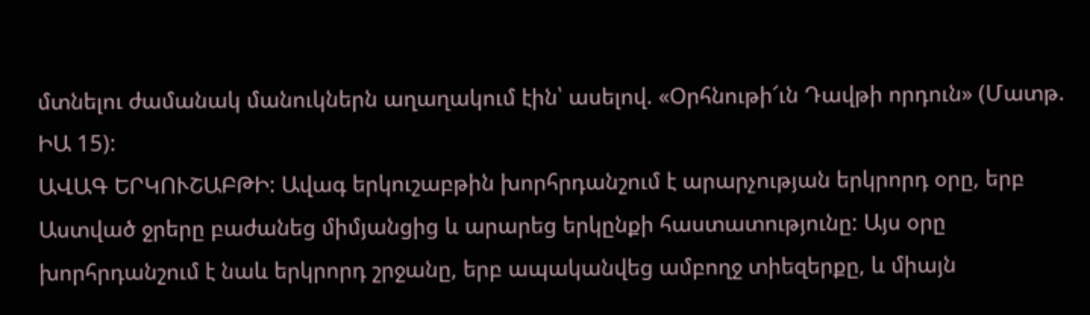մտնելու ժամանակ մանուկներն աղաղակում էին՝ ասելով. «Օրհնութի՜ւն Դավթի որդուն» (Մատթ. ԻԱ 15):
ԱՎԱԳ ԵՐԿՈՒՇԱԲԹԻ: Ավագ երկուշաբթին խորհրդանշում է արարչության երկրորդ օրը, երբ Աստված ջրերը բաժանեց միմյանցից և արարեց երկընքի հաստատությունը: Այս օրը խորհրդանշում է նաև երկրորդ շրջանը, երբ ապականվեց ամբողջ տիեզերքը, և միայն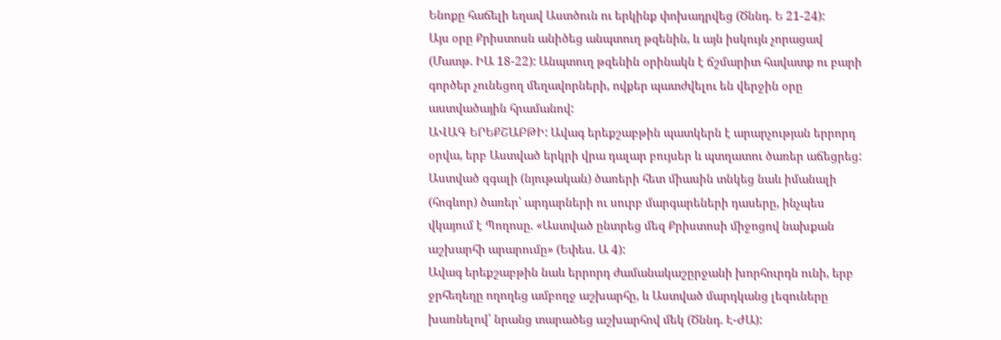Ենոքը հաճելի եղավ Աստծուն ու երկինք փոխադրվեց (Ծննդ. Ե 21-24):
Այս օրը Քրիստոսն անիծեց անպտուղ թզենին, և այն իսկույն չորացավ (Մատթ. ԻԱ 18-22): Անպտուղ թզենին օրինակն է ճշմարիտ հավատք ու բարի գործեր չունեցող մեղավորների, ովքեր պատժվելու են վերջին օրը աստվածային հրամանով:
ԱՎԱԳ ԵՐԵՔՇԱԲԹԻ: Ավագ երեքշաբթին պատկերն է արարչության երրորդ օրվա, երբ Աստված երկրի վրա դալար բույսեր և պտղատու ծառեր աճեցրեց: Աստված զգալի (նյութական) ծառերի հետ միասին տնկեց նաև իմանալի (հոգևոր) ծառեր՝ արդարների ու սուրբ մարգարեների դասերը, ինչպես վկայում է Պողոսը. «Աստված ընտրեց մեզ Քրիստոսի միջոցով նախքան աշխարհի արարումը» (Եփես. Ա 4):
Ավագ երեքշաբթին նաև երրորդ ժամանակաշըրջանի խորհուրդն ունի, երբ ջրհեղեղը ողողեց ամբողջ աշխարհը, և Աստված մարդկանց լեզուները խառնելով՝ նրանց տարածեց աշխարհով մեկ (Ծննդ. Է-ԺԱ):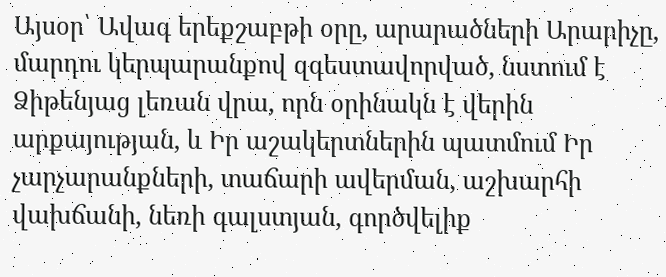Այսօր՝ Ավագ երեքշաբթի օրը, արարածների Արարիչը, մարդու կերպարանքով զգեստավորված, նստում է Ձիթենյաց լեռան վրա, որն օրինակն է վերին արքայության, և Իր աշակերտներին պատմում Իր չարչարանքների, տաճարի ավերման, աշխարհի վախճանի, նեռի գալստյան, գործվելիք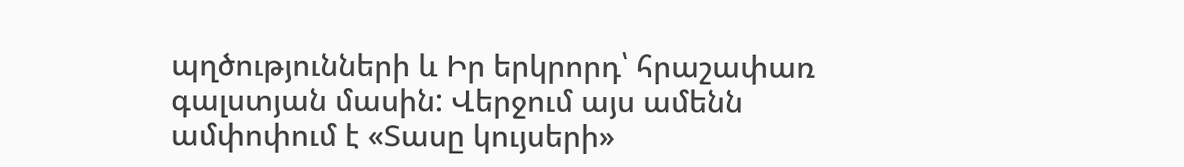պղծությունների և Իր երկրորդ՝ հրաշափառ գալստյան մասին: Վերջում այս ամենն ամփոփում է «Տասը կույսերի»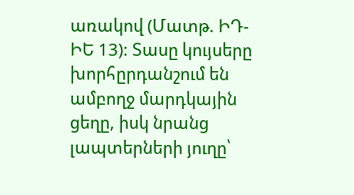առակով (Մատթ. ԻԴ-ԻԵ 13): Տասը կույսերը խորհըրդանշում են ամբողջ մարդկային ցեղը, իսկ նրանց լապտերների յուղը՝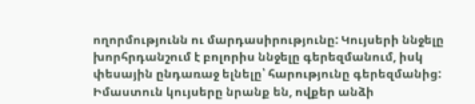ողորմությունն ու մարդասիրությունը: Կույսերի ննջելը խորհրդանշում է բոլորիս ննջելը գերեզմանում, իսկ փեսային ընդառաջ ելնելը՝ հարությունը գերեզմանից: Իմաստուն կույսերը նրանք են, ովքեր անձի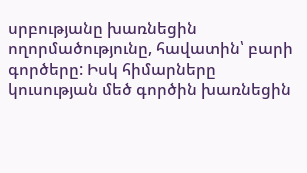սրբությանը խառնեցին ողորմածությունը, հավատին՝ բարի գործերը: Իսկ հիմարները կուսության մեծ գործին խառնեցին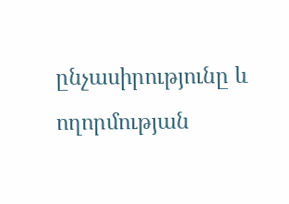ընչասիրությունը և ողորմության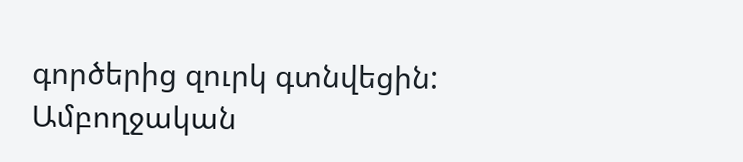գործերից զուրկ գտնվեցին:
Ամբողջական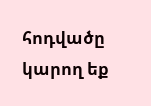հոդվածը կարող եք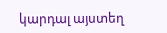կարդալ այստեղ